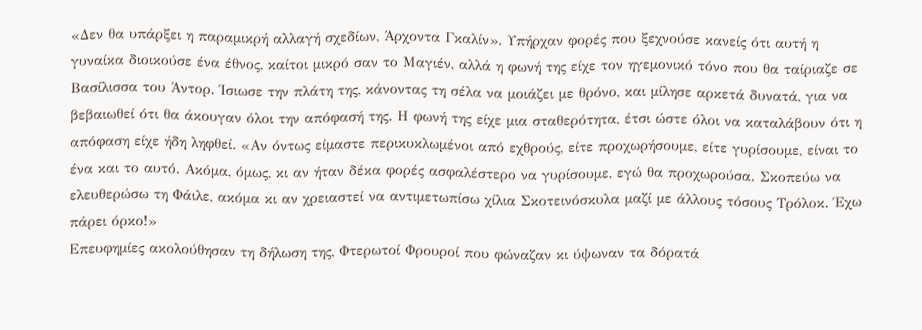«Δεν θα υπάρξει η παραμικρή αλλαγή σχεδίων, Άρχοντα Γκαλίν». Υπήρχαν φορές που ξεχνούσε κανείς ότι αυτή η γυναίκα διοικούσε ένα έθνος, καίτοι μικρό σαν το Μαγιέν, αλλά η φωνή της είχε τον ηγεμονικό τόνο που θα ταίριαζε σε Βασίλισσα του Άντορ. Ίσιωσε την πλάτη της, κάνοντας τη σέλα να μοιάζει με θρόνο, και μίλησε αρκετά δυνατά, για να βεβαιωθεί ότι θα άκουγαν όλοι την απόφασή της. Η φωνή της είχε μια σταθερότητα, έτσι ώστε όλοι να καταλάβουν ότι η απόφαση είχε ήδη ληφθεί. «Αν όντως είμαστε περικυκλωμένοι από εχθρούς, είτε προχωρήσουμε, είτε γυρίσουμε, είναι το ένα και το αυτό. Ακόμα, όμως, κι αν ήταν δέκα φορές ασφαλέστερο να γυρίσουμε, εγώ θα προχωρούσα. Σκοπεύω να ελευθερώσω τη Φάιλε, ακόμα κι αν χρειαστεί να αντιμετωπίσω χίλια Σκοτεινόσκυλα μαζί με άλλους τόσους Τρόλοκ. Έχω πάρει όρκο!»
Επευφημίες ακολούθησαν τη δήλωση της, Φτερωτοί Φρουροί που φώναζαν κι ύψωναν τα δόρατά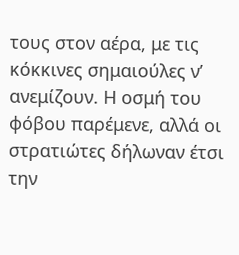τους στον αέρα, με τις κόκκινες σημαιούλες ν’ ανεμίζουν. Η οσμή του φόβου παρέμενε, αλλά οι στρατιώτες δήλωναν έτσι την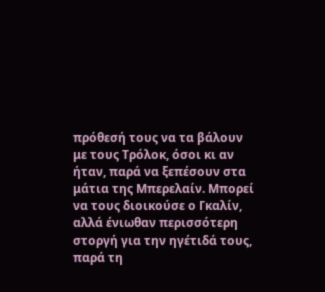πρόθεσή τους να τα βάλουν με τους Τρόλοκ, όσοι κι αν ήταν, παρά να ξεπέσουν στα μάτια της Μπερελαίν. Μπορεί να τους διοικούσε ο Γκαλίν, αλλά ένιωθαν περισσότερη στοργή για την ηγέτιδά τους, παρά τη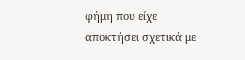φήμη που είχε αποκτήσει σχετικά με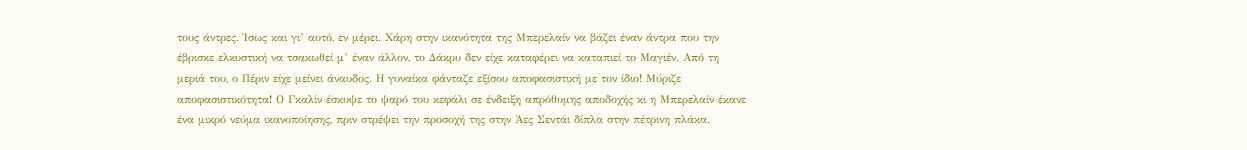τους άντρες. Ίσως και γι’ αυτό, εν μέρει. Χάρη στην ικανότητα της Μπερελαίν να βάζει έναν άντρα που την έβρισκε ελκυστική να τσακωθεί μ’ έναν άλλον, το Δάκρυ δεν είχε καταφέρει να καταπιεί το Μαγιέν. Από τη μεριά του, ο Πέριν είχε μείνει άναυδος. Η γυναίκα φάνταζε εξίσου αποφασιστική με τον ίδιο! Μύριζε αποφασιστικότητα! Ο Γκαλίν έσκυψε το ψαρό του κεφάλι σε ένδειξη απρόθυμης αποδοχής κι η Μπερελαίν έκανε ένα μικρό νεύμα ικανοποίησης, πριν στρέψει την προσοχή της στην Άες Σεντάι δίπλα στην πέτρινη πλάκα.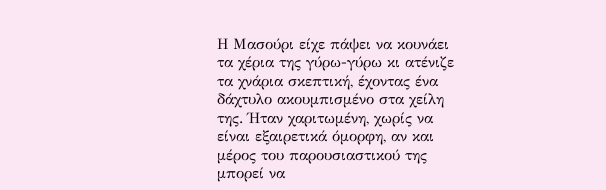Η Μασούρι είχε πάψει να κουνάει τα χέρια της γύρω-γύρω κι ατένιζε τα χνάρια σκεπτική, έχοντας ένα δάχτυλο ακουμπισμένο στα χείλη της. Ήταν χαριτωμένη, χωρίς να είναι εξαιρετικά όμορφη, αν και μέρος του παρουσιαστικού της μπορεί να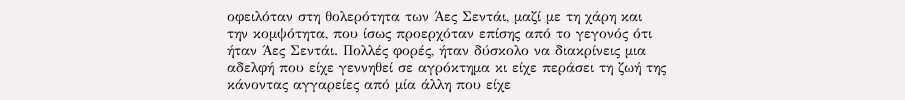οφειλόταν στη θολερότητα των Άες Σεντάι, μαζί με τη χάρη και την κομψότητα, που ίσως προερχόταν επίσης από το γεγονός ότι ήταν Άες Σεντάι. Πολλές φορές, ήταν δύσκολο να διακρίνεις μια αδελφή που είχε γεννηθεί σε αγρόκτημα κι είχε περάσει τη ζωή της κάνοντας αγγαρείες από μία άλλη που είχε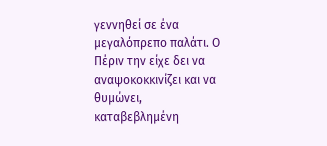γεννηθεί σε ένα μεγαλόπρεπο παλάτι. Ο Πέριν την είχε δει να αναψοκοκκινίζει και να θυμώνει, καταβεβλημένη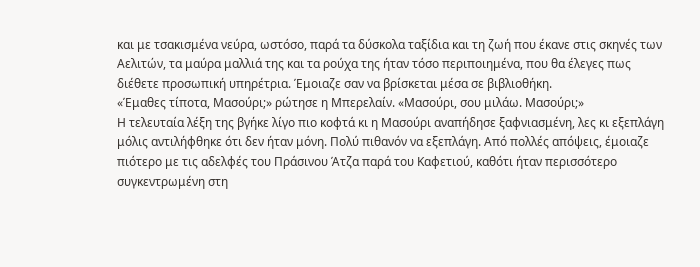και με τσακισμένα νεύρα, ωστόσο, παρά τα δύσκολα ταξίδια και τη ζωή που έκανε στις σκηνές των Αελιτών, τα μαύρα μαλλιά της και τα ρούχα της ήταν τόσο περιποιημένα, που θα έλεγες πως διέθετε προσωπική υπηρέτρια. Έμοιαζε σαν να βρίσκεται μέσα σε βιβλιοθήκη.
«Έμαθες τίποτα, Μασούρι;» ρώτησε η Μπερελαίν. «Μασούρι, σου μιλάω. Μασούρι;»
Η τελευταία λέξη της βγήκε λίγο πιο κοφτά κι η Μασούρι αναπήδησε ξαφνιασμένη, λες κι εξεπλάγη μόλις αντιλήφθηκε ότι δεν ήταν μόνη. Πολύ πιθανόν να εξεπλάγη. Από πολλές απόψεις, έμοιαζε πιότερο με τις αδελφές του Πράσινου Άτζα παρά του Καφετιού, καθότι ήταν περισσότερο συγκεντρωμένη στη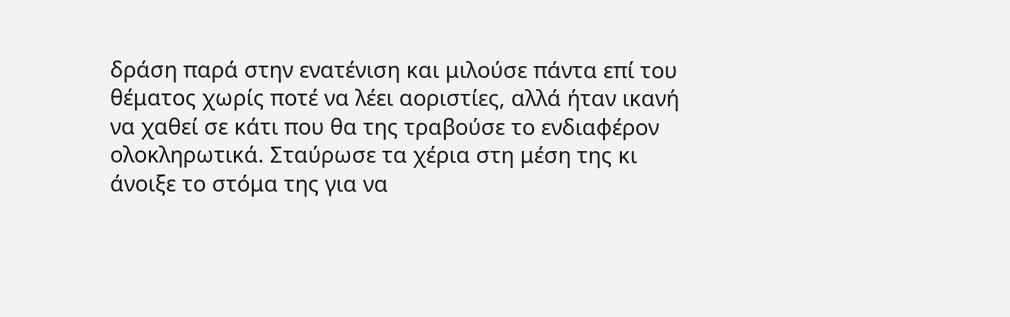δράση παρά στην ενατένιση και μιλούσε πάντα επί του θέματος χωρίς ποτέ να λέει αοριστίες, αλλά ήταν ικανή να χαθεί σε κάτι που θα της τραβούσε το ενδιαφέρον ολοκληρωτικά. Σταύρωσε τα χέρια στη μέση της κι άνοιξε το στόμα της για να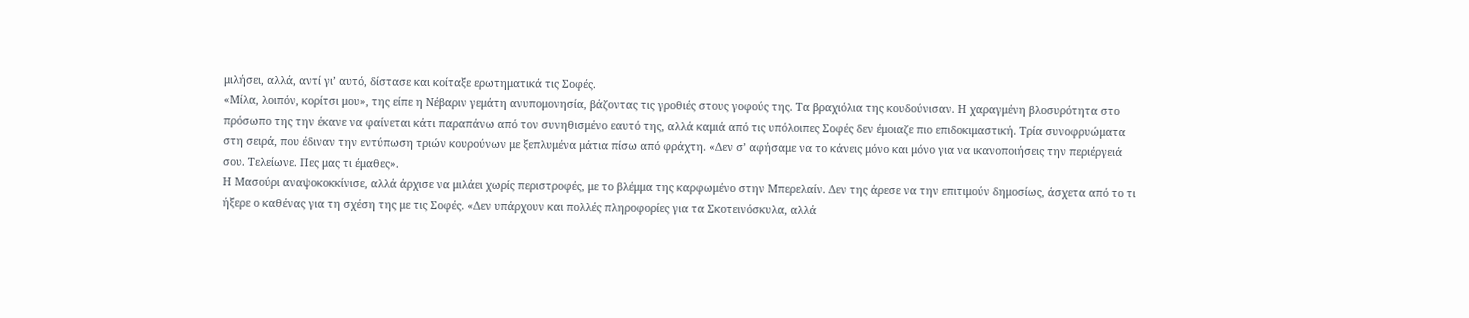μιλήσει, αλλά, αντί γι’ αυτό, δίστασε και κοίταξε ερωτηματικά τις Σοφές.
«Μίλα, λοιπόν, κορίτσι μου», της είπε η Νέβαριν γεμάτη ανυπομονησία, βάζοντας τις γροθιές στους γοφούς της. Τα βραχιόλια της κουδούνισαν. Η χαραγμένη βλοσυρότητα στο πρόσωπο της την έκανε να φαίνεται κάτι παραπάνω από τον συνηθισμένο εαυτό της, αλλά καμιά από τις υπόλοιπες Σοφές δεν έμοιαζε πιο επιδοκιμαστική. Τρία συνοφρυώματα στη σειρά, που έδιναν την εντύπωση τριών κουρούνων με ξεπλυμένα μάτια πίσω από φράχτη. «Δεν σ’ αφήσαμε να το κάνεις μόνο και μόνο για να ικανοποιήσεις την περιέργειά σου. Τελείωνε. Πες μας τι έμαθες».
Η Μασούρι αναψοκοκκίνισε, αλλά άρχισε να μιλάει χωρίς περιστροφές, με το βλέμμα της καρφωμένο στην Μπερελαίν. Δεν της άρεσε να την επιτιμούν δημοσίως, άσχετα από το τι ήξερε ο καθένας για τη σχέση της με τις Σοφές. «Δεν υπάρχουν και πολλές πληροφορίες για τα Σκοτεινόσκυλα, αλλά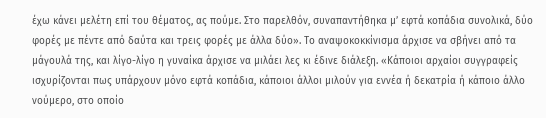έχω κάνει μελέτη επί του θέματος, ας πούμε. Στο παρελθόν, συναπαντήθηκα μ’ εφτά κοπάδια συνολικά, δύο φορές με πέντε από δαύτα και τρεις φορές με άλλα δύο». Το αναψοκοκκίνισμα άρχισε να σβήνει από τα μάγουλά της, και λίγο-λίγο η γυναίκα άρχισε να μιλάει λες κι έδινε διάλεξη. «Κάποιοι αρχαίοι συγγραφείς ισχυρίζονται πως υπάρχουν μόνο εφτά κοπάδια, κάποιοι άλλοι μιλούν για εννέα ή δεκατρία ή κάποιο άλλο νούμερο, στο οποίο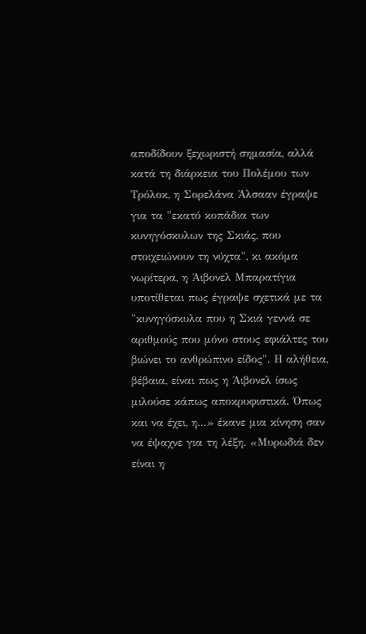αποδίδουν ξεχωριστή σημασία, αλλά κατά τη διάρκεια του Πολέμου των Τρόλοκ, η Σορελάνα Άλσααν έγραψε για τα "εκατό κοπάδια των κυνηγόσκυλων της Σκιάς, που στοιχειώνουν τη νύχτα", κι ακόμα νωρίτερα, η Άιβονελ Μπαρατίγια υποτίθεται πως έγραψε σχετικά με τα "κυνηγόσκυλα που η Σκιά γεννά σε αριθμούς που μόνο στους εφιάλτες του βιώνει το ανθρώπινο είδος". Η αλήθεια, βέβαια, είναι πως η Άιβονελ ίσως μιλούσε κάπως αποκρυφιστικά. Όπως και να έχει, η...» έκανε μια κίνηση σαν να έψαχνε για τη λέξη. «Μυρωδιά δεν είναι η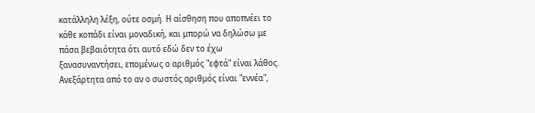κατάλληλη λέξη, ούτε οσμή. Η αίσθηση που αποπνέει το κάθε κοπάδι είναι μοναδική, και μπορώ να δηλώσω με πάσα βεβαιότητα ότι αυτό εδώ δεν το έχω ξανασυναντήσει, επομένως ο αριθμός "εφτά" είναι λάθος. Ανεξάρτητα από το αν ο σωστός αριθμός είναι "εννέα",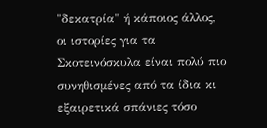"δεκατρία" ή κάποιος άλλος, οι ιστορίες για τα Σκοτεινόσκυλα είναι πολύ πιο συνηθισμένες από τα ίδια κι εξαιρετικά σπάνιες τόσο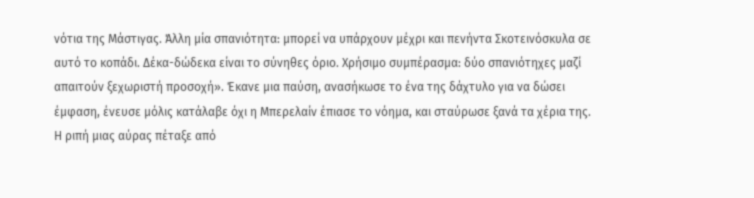νότια της Μάστιγας. Άλλη μία σπανιότητα: μπορεί να υπάρχουν μέχρι και πενήντα Σκοτεινόσκυλα σε αυτό το κοπάδι. Δέκα-δώδεκα είναι το σύνηθες όριο. Χρήσιμο συμπέρασμα: δύο σπανιότηχες μαζί απαιτούν ξεχωριστή προσοχή». Έκανε μια παύση, ανασήκωσε το ένα της δάχτυλο για να δώσει έμφαση, ένευσε μόλις κατάλαβε όχι η Μπερελαίν έπιασε το νόημα, και σταύρωσε ξανά τα χέρια της. Η ριπή μιας αύρας πέταξε από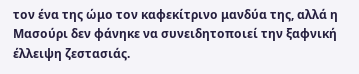τον ένα της ώμο τον καφεκίτρινο μανδύα της, αλλά η Μασούρι δεν φάνηκε να συνειδητοποιεί την ξαφνική έλλειψη ζεστασιάς.